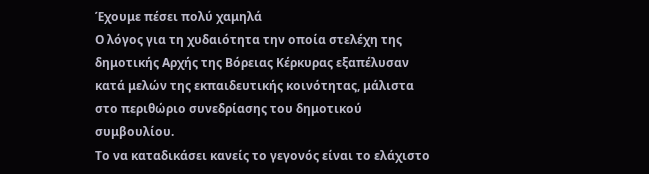Έχουμε πέσει πολύ χαμηλά
Ο λόγος για τη χυδαιότητα την οποία στελέχη της δημοτικής Αρχής της Βόρειας Κέρκυρας εξαπέλυσαν κατά μελών της εκπαιδευτικής κοινότητας, μάλιστα στο περιθώριο συνεδρίασης του δημοτικού συμβουλίου.
Το να καταδικάσει κανείς το γεγονός είναι το ελάχιστο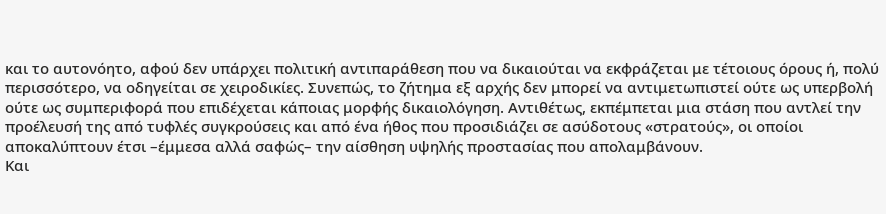και το αυτονόητο, αφού δεν υπάρχει πολιτική αντιπαράθεση που να δικαιούται να εκφράζεται με τέτοιους όρους ή, πολύ περισσότερο, να οδηγείται σε χειροδικίες. Συνεπώς, το ζήτημα εξ αρχής δεν μπορεί να αντιμετωπιστεί ούτε ως υπερβολή ούτε ως συμπεριφορά που επιδέχεται κάποιας μορφής δικαιολόγηση. Αντιθέτως, εκπέμπεται μια στάση που αντλεί την προέλευσή της από τυφλές συγκρούσεις και από ένα ήθος που προσιδιάζει σε ασύδοτους «στρατούς», οι οποίοι αποκαλύπτουν έτσι –έμμεσα αλλά σαφώς– την αίσθηση υψηλής προστασίας που απολαμβάνουν.
Και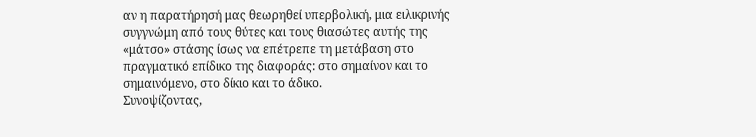αν η παρατήρησή μας θεωρηθεί υπερβολική, μια ειλικρινής συγγνώμη από τους θύτες και τους θιασώτες αυτής της «μάτσο» στάσης ίσως να επέτρεπε τη μετάβαση στο πραγματικό επίδικο της διαφοράς: στο σημαίνον και το σημαινόμενο, στο δίκιο και το άδικο.
Συνοψίζοντας,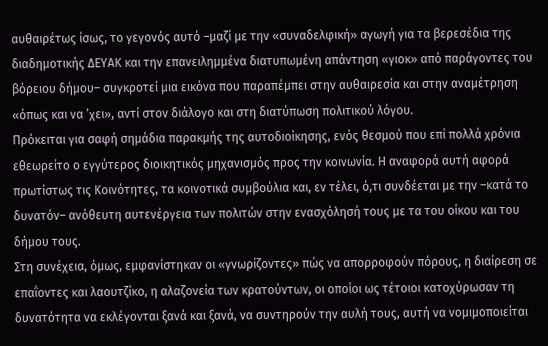αυθαιρέτως ίσως, το γεγονός αυτό –μαζί με την «συναδελφική» αγωγή για τα βερεσέδια της διαδημοτικής ΔΕΥΑΚ και την επανειλημμένα διατυπωμένη απάντηση «γιοκ» από παράγοντες του βόρειου δήμου– συγκροτεί μια εικόνα που παραπέμπει στην αυθαιρεσία και στην αναμέτρηση «όπως και να ’χει», αντί στον διάλογο και στη διατύπωση πολιτικού λόγου.
Πρόκειται για σαφή σημάδια παρακμής της αυτοδιοίκησης, ενός θεσμού που επί πολλά χρόνια εθεωρείτο ο εγγύτερος διοικητικός μηχανισμός προς την κοινωνία. Η αναφορά αυτή αφορά πρωτίστως τις Κοινότητες, τα κοινοτικά συμβούλια και, εν τέλει, ό,τι συνδέεται με την –κατά το δυνατόν– ανόθευτη αυτενέργεια των πολιτών στην ενασχόλησή τους με τα του οίκου και του δήμου τους.
Στη συνέχεια, όμως, εμφανίστηκαν οι «γνωρίζοντες» πώς να απορροφούν πόρους, η διαίρεση σε επαΐοντες και λαουτζίκο, η αλαζονεία των κρατούντων, οι οποίοι ως τέτοιοι κατοχύρωσαν τη δυνατότητα να εκλέγονται ξανά και ξανά, να συντηρούν την αυλή τους, αυτή να νομιμοποιείται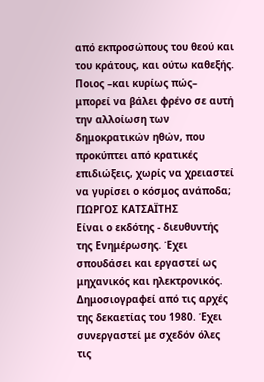από εκπροσώπους του θεού και του κράτους, και ούτω καθεξής.
Ποιος –και κυρίως πώς– μπορεί να βάλει φρένο σε αυτή την αλλοίωση των δημοκρατικών ηθών, που προκύπτει από κρατικές επιδιώξεις, χωρίς να χρειαστεί να γυρίσει ο κόσμος ανάποδα;
ΓΙΩΡΓΟΣ ΚΑΤΣΑΪΤΗΣ
Είναι ο εκδότης - διευθυντής της Ενημέρωσης. Έχει σπουδάσει και εργαστεί ως μηχανικός και ηλεκτρονικός. Δημοσιογραφεί από τις αρχές της δεκαετίας του 1980. Έχει συνεργαστεί με σχεδόν όλες τις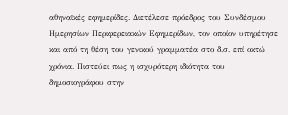αθηναϊκές εφημερίδες. Διετέλεσε πρόεδρος του Συνδέσμου Ημερησίων Περιφερειακών Εφημερίδων, τον οποίον υπηρέτησε και από τη θέση του γενικού γραμματέα στο δ.σ. επί οκτώ χρόνια. Πιστεύει πως η ισχυρότερη ιδιότητα του δημοσιογράφου στην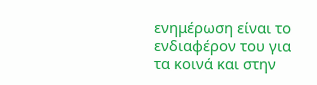ενημέρωση είναι το ενδιαφέρον του για τα κοινά και στην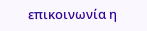επικοινωνία η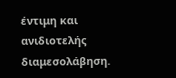έντιμη και ανιδιοτελής διαμεσολάβηση.